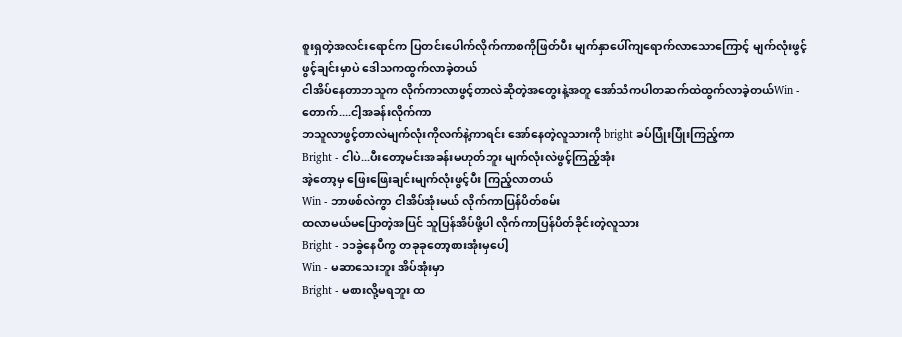စူးရှတဲ့အလင်းရောင်က ပြတင်းပေါက်လိုက်ကာစကိုဖြတ်ပီး မျက်နှာပေါ်ကျရောက်လာသောကြောင့် မျက်လုံးဖွင့်
ဖွင့်ချင်းမှာပဲ ဒေါသကထွက်လာခဲ့တယ်
ငါအိပ်နေတာဘသူက လိုက်ကာလာဖွင့်တာလဲဆိုတဲ့အတွေးနဲ့အတူ အော်သံကပါတဆက်ထဲထွက်လာခဲ့တယ်Win - တောက်....ငါ့အခန်းလိုက်ကာ
ဘသူလာဖွင့်တာလဲမျက်လုံးကိုလက်နဲ့ကာရင်း အော်နေတဲ့လူသားကို bright ခပ်ပြုံးပြုံးကြည့်ကာ
Bright - ငါပဲ...ပီးတော့မင်းအခန်းမဟုတ်ဘူး မျက်လုံးလဲဖွင့်ကြည့်အုံး
အဲ့တော့မှ ဖြေးဖြေးချင်းမျက်လုံးဖွင့်ပီး ကြည့်လာတယ်
Win - ဘာဖစ်လဲကွာ ငါအိပ်အုံးမယ် လိုက်ကာပြန်ပိတ်စမ်း
ထလာမယ်မပြောတဲ့အပြင် သူပြန်အိပ်ဖို့ပါ လိုက်ကာပြန်ပိတ်ခိုင်းတဲ့လူသား
Bright - ၁၁ခွဲနေပီကွ တခုခုတော့စားအုံးမှပေါ့
Win - မဆာသေးဘူး အိပ်အုံးမှာ
Bright - မစားလို့မရဘူး ထ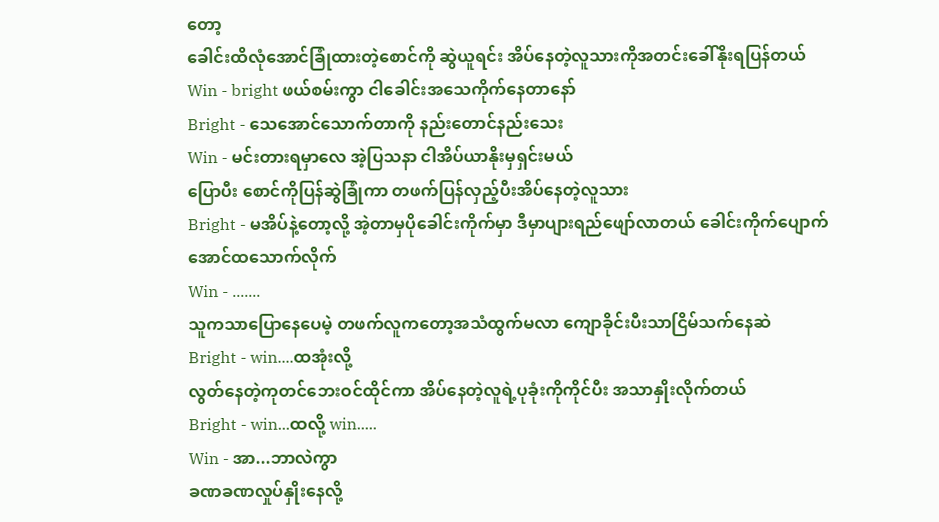တော့
ခေါင်းထိလုံအောင်ခြုံထားတဲ့စောင်ကို ဆွဲယူရင်း အိပ်နေတဲ့လူသားကိုအတင်းခေါ်နိုးရပြန်တယ်
Win - bright ဖယ်စမ်းကွာ ငါခေါင်းအသေကိုက်နေတာနော်
Bright - သေအောင်သောက်တာကို နည်းတောင်နည်းသေး
Win - မင်းတားရမှာလေ အဲ့ပြသနာ ငါအိပ်ယာနိုးမှရှင်းမယ်
ပြောပီး စောင်ကိုပြန်ဆွဲခြုံကာ တဖက်ပြန်လှည့်ပီးအိပ်နေတဲ့လူသား
Bright - မအိပ်နဲ့တော့လို့ အဲ့တာမှပိုခေါင်းကိုက်မှာ ဒီမှာပျားရည်ဖျော်လာတယ် ခေါင်းကိုက်ပျောက်အောင်ထသောက်လိုက်
Win - .......
သူကသာပြောနေပေမဲ့ တဖက်လူကတော့အသံထွက်မလာ ကျောခိုင်းပီးသာငြိမ်သက်နေဆဲ
Bright - win....ထအုံးလို့
လွတ်နေတဲ့ကုတင်ဘေးဝင်ထိုင်ကာ အိပ်နေတဲ့လူရဲ့ပုခုံးကိုကိုင်ပီး အသာနှိုးလိုက်တယ်
Bright - win...ထလို့ win.....
Win - အာ...ဘာလဲကွာ
ခဏခဏလှုပ်နှိုးနေလို့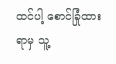ထင်ပါ့ စောင်ခြုံထားရာမှ သူ့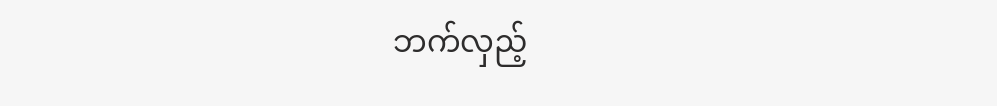ဘက်လှည့်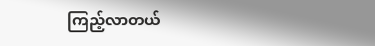ကြည့်လာတယ်